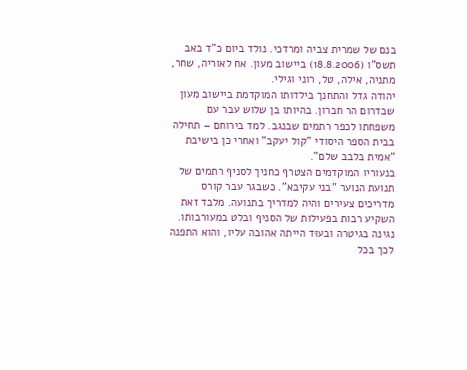בנם של שמרית צביה ומרדכי. נולד ביום כ"ד באב תשס"ו (18.8.2006) ביישוב מעון. אח לאוריה, שחר, מתניה, אילה, טל, רוני וגילי.
יהודה גדל והתחנך בילדותו המוקדמת ביישוב מעון שבדרום הר חברון. בהיותו בן שלוש עבר עם משפחתו לכפר רתמים שבנגב. למד בירוחם – תחילה בבית הספר היסודי "קול יעקב" ואחרי כן בישיבת "אמית בלבב שלם".
בנעוריו המוקדמים הצטרף כחניך לסניף רתמים של תנועת הנוער "בני עקיבא". כשבגר עבר קורס מדריכים צעירים והיה למדריך בתנועה. מלבד זאת השקיע רבות בפעילות של הסניף ובלט במעורבותו.
נגינה בגיטרה ובעוּד הייתה אהובה עליו, והוא התפנה לכך בכל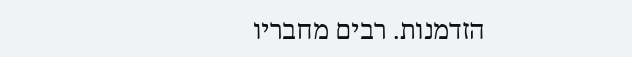הזדמנות. רבים מחבריו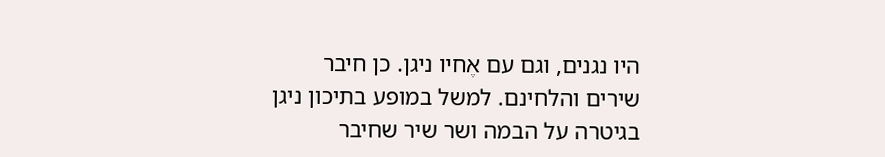היו נגנים, וגם עם אֶחיו ניגן. כן חיבר שירים והלחינם. למשל במופע בתיכון ניגן בגיטרה על הבמה ושר שיר שחיבר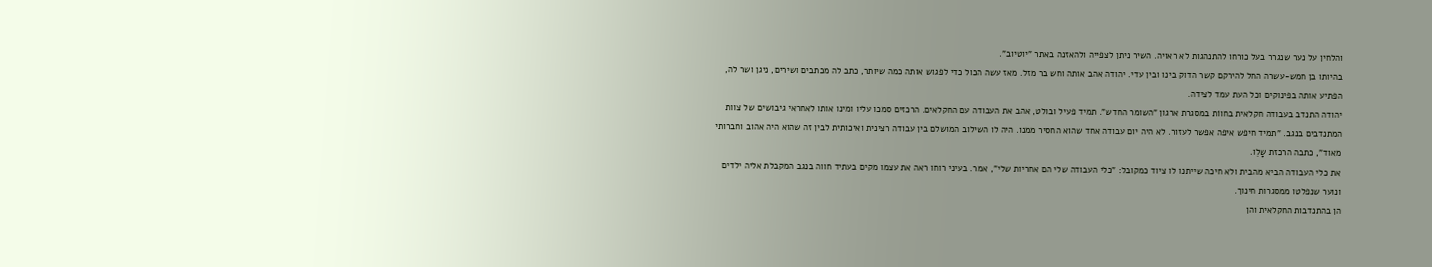והלחין על נער שנגרר בעל כורחו להתנהגות לא ראויה. השיר ניתן לצפייה ולהאזנה באתר "יוטיוב".
בהיותו בן חמש-עשרה החל להירקם קשר הדוק בינו ובין עדי. יהודה אהב אותה וחש בר מזל. מאז עשה הכול כדי לפגוש אותה כמה שיותר, כתב לה מכתבים ושירים, ניגן ושר לה, הפתיע אותה בפינוקים וכל העת עמד לצידה.
יהודה התנדב בעבודה חקלאית בחווֹת במסגרת ארגון "השומר החדש". תמיד פעיל ובולט, אהב את העבודה עם החקלאים. הרכזים סמכו עליו ומינו אותו לאחראי גיבושים של צוות המתנדבים בנגב. "תמיד חיפש איפה אפשר לעזור. לא היה יום עבודה אחד שהוא החסיר ממנו. היה לו השילוב המושלם בין עבודה רצינית ואיכותית לבין זה שהוא היה אהוב וחברותי מאוד", כתבה הרכזת שָלֵו.
את כלי העבודה הביא מהבית ולא חיכה שייתנו לו ציוד כמקובל: "כלי העבודה שלי הם אחריות שלי", אמר. בעיני רוחו ראה את עצמו מקים בעתיד חווה בנגב המקבלת אליה ילדים ונוער שנפלטו ממסגרות חינוך.
הן בהתנדבות החקלאית והן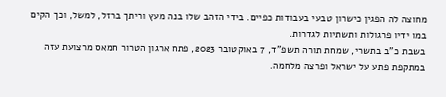מחוצה לה הפגין כישרון טבעי בעבודות כפיים. בידי הזהב שלו בנה מעץ וריתך ברזל, למשל, וכך הקים במו ידיו פרגולות ותשתיות לגדרות.
בשבת כ"ב בתשרי, שמחת תורה תשפ"ד, 7 באוקטובר 2023, פתח ארגון הטרור חמאס מרצועת עזה במתקפת פתע על ישראל ופרצה מלחמה.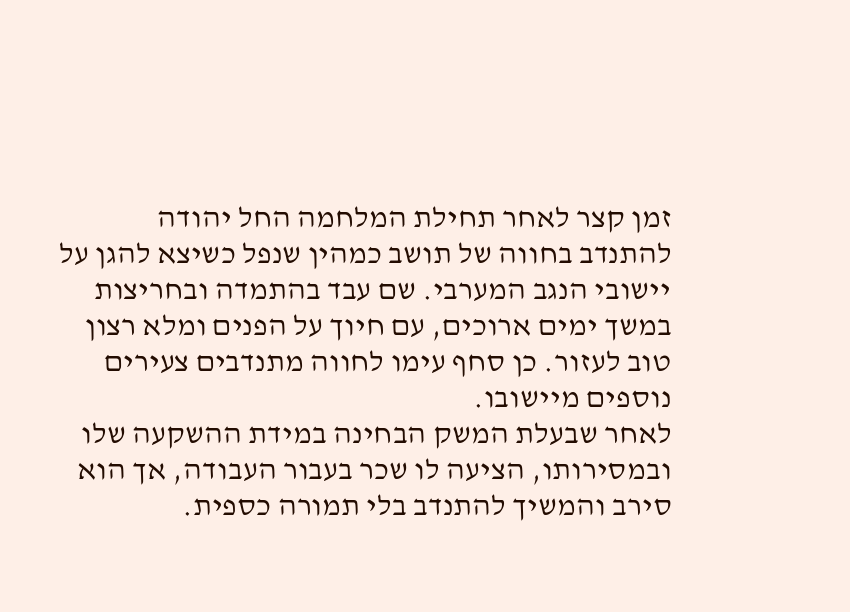זמן קצר לאחר תחילת המלחמה החל יהודה להתנדב בחווה של תושב כמהין שנפל כשיצא להגן על יישובי הנגב המערבי. שם עבד בהתמדה ובחריצות במשך ימים ארוכים, עם חיוך על הפנים ומלא רצון טוב לעזור. כן סחף עימו לחווה מתנדבים צעירים נוספים מיישובו.
לאחר שבעלת המשק הבחינה במידת ההשקעה שלו ובמסירותו, הציעה לו שכר בעבור העבודה, אך הוא סירב והמשיך להתנדב בלי תמורה כספית.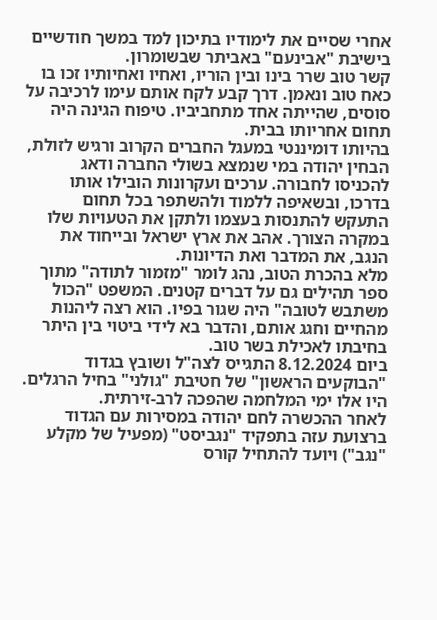אחרי שסיים את לימודיו בתיכון למד במשך חודשיים בישיבת "אבינעם" באביתר שבשומרון.
קשר טוב שרר בינו ובין הוריו, ואחיו ואחיותיו זכו בו כאח טוב ונאמן. דרך קבע לקח אותם עימו לרכיבה על סוסים, שהייתה אחד מתחביביו. טיפוח הגינה היה תחום אחריותו בבית.
בהיותו דומיננטי במעגל החברים הקרוב ורגיש לזולת, הבחין יהודה במי שנמצא בשולי החברה ודאג להכניסו לחבורה. ערכים ועקרונות הובילו אותו בדרכו, ובשאיפה ללמוד ולהשתפר בכל תחום התעקש להתנסות בעצמו ולתקן את הטעויות שלו במקרה הצורך. אהב את ארץ ישראל ובייחוד את הנגב, את המדבר ואת הדיונות.
מלא בהכרת הטוב, נהג לומר "מזמור לתודה" מתוך ספר תהילים גם על דברים קטנים. המשפט "הכול משתבש לטובה" היה שגור בפיו. הוא רצה ליהנות מהחיים וחגג אותם, והדבר בא לידי ביטוי בין היתר בחיבתו לאכילת בשר טוב.
ביום 8.12.2024 התגייס לצה"ל ושובץ בגדוד "הבוקעים הראשון" של חטיבת "גולני" בחיל הרגלים. היו אלו ימי המלחמה שהפכה לרב-זירתית.
לאחר ההכשרה לחם יהודה במסירות עם הגדוד ברצועת עזה בתפקיד "נגביסט" (מפעיל של מקלע "נגב") ויועד להתחיל קורס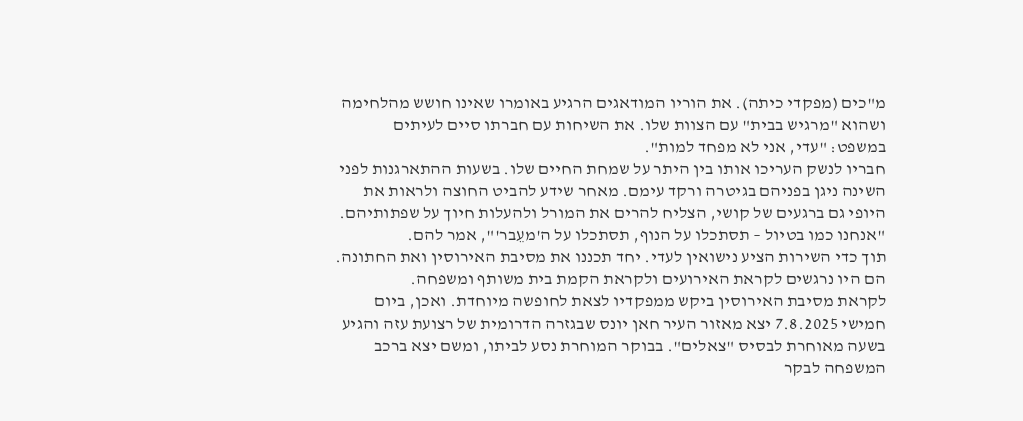מ"כים (מפקדי כיתה). את הוריו המודאגים הרגיע באומרו שאינו חושש מהלחימה ושהוא "מרגיש בבית" עם הצוות שלו. את השיחות עם חברתו סיים לעיתים במשפט: "עדי, אני לא מפחד למות".
חבריו לנשק העריכו אותו בין היתר על שמחת החיים שלו. בשעות ההתארגנות לפני השינה ניגן בפניהם בגיטרה ורקד עימם. מאחר שידע להביט החוצה ולראות את היופי גם ברגעים של קושי, הצליח להרים את המורל ולהעלות חיוך על שפתותיהם. "אנחנו כמו בטיול – תסתכלו על הנוף, תסתכלו על ה'מעֵבר'", אמר להם.
תוך כדי השירות הציע נישואין לעדי. יחד תכננו את מסיבת האירוסין ואת החתונה. הם היו נרגשים לקראת האירועים ולקראת הקמת בית משותף ומשפחה.
לקראת מסיבת האירוסין ביקש ממפקדיו לצאת לחופשה מיוחדת. ואכן, ביום חמישי 7.8.2025 יצא מאזור העיר חאן יונס שבגזרה הדרומית של רצועת עזה והגיע בשעה מאוחרת לבסיס "צאלים". בבוקר המוחרת נסע לביתו, ומשם יצא ברכב המשפחה לבקר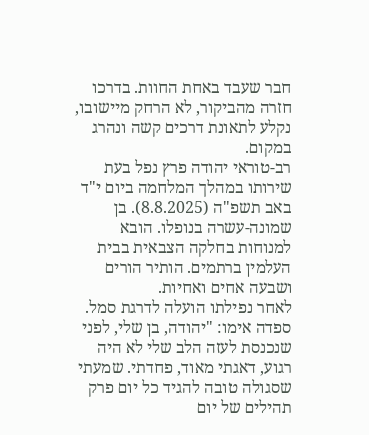חבר שעבד באחת החוות. בדרכו חזרה מהביקור, לא הרחק מיישובו, נקלע לתאונת דרכים קשה ונהרג במקום.
רב-טוראי יהודה פרץ נפל בעת שירותו במהלך המלחמה ביום י"ד באב תשפ"ה (8.8.2025). בן שמונה-עשרה בנופלו. הובא למנוחות בחלקה הצבאית בבית העלמין ברתמים. הותיר הורים ושבעה אחים ואחיות.
לאחר נפילתו הועלה לדרגת סמל.
ספדה אימו: "יהודה, בן שלי, לפני שנכנסת לעזה הלב שלי לא היה רגוע, דאגתי מאוד, פחדתי. שמעתי שסגולה טובה להגיד כל יום פרק תהילים של יום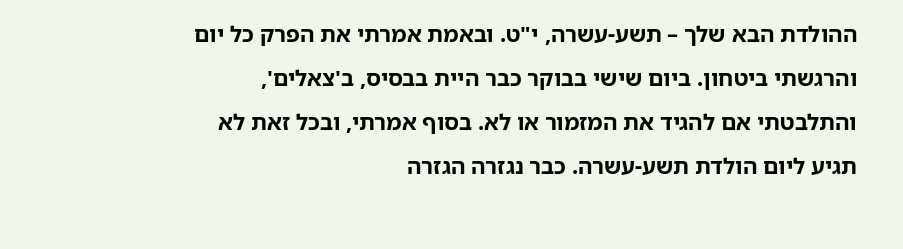ההולדת הבא שלך – תשע-עשרה, י"ט. ובאמת אמרתי את הפרק כל יום והרגשתי ביטחון. ביום שישי בבוקר כבר היית בבסיס, ב'צאלים', והתלבטתי אם להגיד את המזמור או לא. בסוף אמרתי, ובכל זאת לא תגיע ליום הולדת תשע-עשרה. כבר נגזרה הגזרה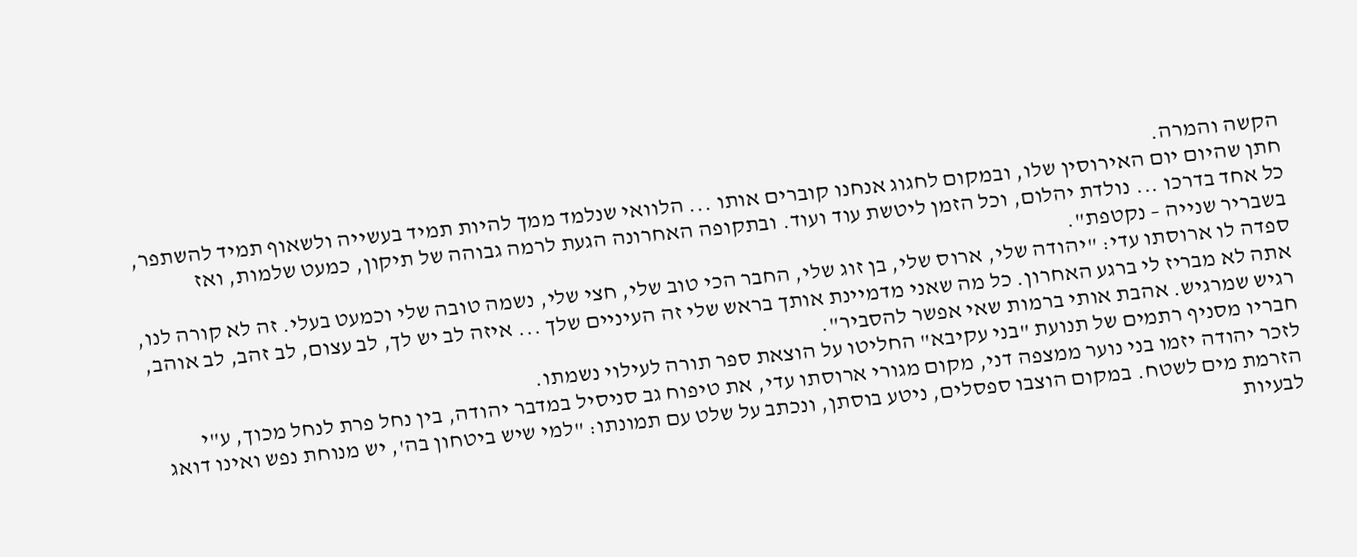הקשה והמרה.
חתן שהיום יום האירוסין שלו, ובמקום לחגוג אנחנו קוברים אותו ... הלוואי שנלמד ממך להיות תמיד בעשייה ולשאוף תמיד להשתפר, כל אחד בדרכו ... נולדת יהלום, וכל הזמן ליטשת עוד ועוד. ובתקופה האחרונה הגעת לרמה גבוהה של תיקון, כמעט שלמות, ואז בשבריר שנייה – נקטפת".
ספדה לו ארוסתו עדי: "יהודה שלי, ארוס שלי, בן זוג שלי, החבר הכי טוב שלי, חצי שלי, נשמה טובה שלי וכמעט בעלי. זה לא קורה לנו, אתה לא מבריז לי ברגע האחרון. כל מה שאני מדמיינת אותך בראש שלי זה העיניים שלך ... איזה לב יש לך, לב עצום, לב זהב, לב אוהב, רגיש שמרגיש. אהבת אותי ברמות שאי אפשר להסביר".
חבריו מסניף רתמים של תנועת "בני עקיבא" החליטו על הוצאת ספר תורה לעילוי נשמתו.
לזכר יהודה יזמו בני נוער ממצפה דני, מקום מגורי ארוסתו עדי, את טיפוח גב סניסיל במדבר יהודה, בין נחל פרת לנחל מכוך, ע"י הזרמת מים לשטח. במקום הוצבו ספסלים, ניטע בוסתן, ונכתב על שלט עם תמונתו: "למי שיש ביטחון בה', יש מנוחת נפש ואינו דואג לבעיות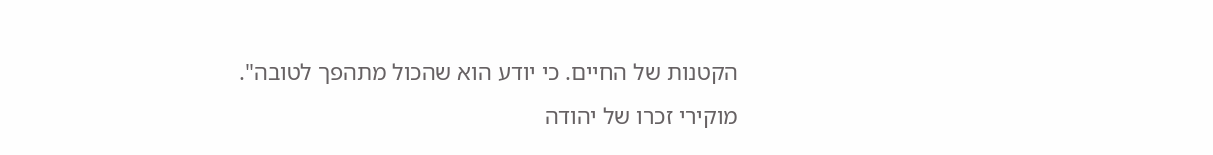הקטנות של החיים. כי יודע הוא שהכול מתהפך לטובה".
מוקירי זכרו של יהודה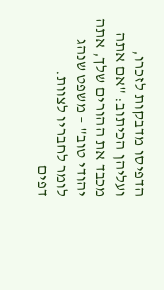הדפיסו מדבקות לזכרו, ועליהן הכיתוב: "אם אתה מכבד את ההורים שלך, אתה יהודי טוב" – משפט שנהג לומר לחבריו לצוות.
דפים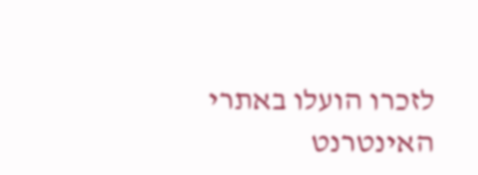לזכרו הועלו באתרי האינטרנט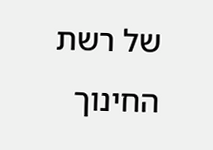של רשת החינוך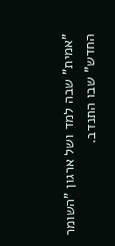"אמית" שבה למד ושל ארגון "השומר החדש" שבו התנדב.